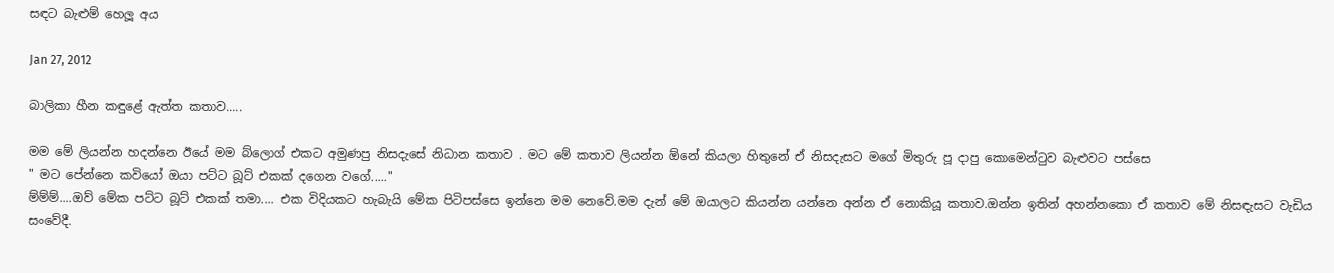සඳට බැළුම් හෙලූ අය

Jan 27, 2012

බාලිකා හීන කඳුළේ ඇත්ත කතාව.....

මම මේ ලියන්න හදන්නෙ ඊයේ මම බ්ලොග් එකට අමුණපු නිසදැසේ නිධාන කතාව . මට මේ කතාව ලියන්න ඕනේ කියලා හිතුනේ ඒ නිසදැසට මගේ මිතුරු පූ දාපු කොමෙන්ටුව බැළුවට පස්සෙ
" මට පේන්නෙ කවියෝ ඔයා පට්ට බූට් එකක් දගෙන වගේ....."
ම්ම්ම්....ඔව් මේක පට්ට බූට් එකක් තමා.... එක විදියකට හැබැයි මේක පිටිපස්සෙ ඉන්නෙ මම නෙවේ.මම දැන් මේ ඔයාලට කියන්න යන්නෙ අන්න ඒ නොකියූ කතාව.ඔන්න ඉතින් අහන්නකො ඒ කතාව මේ නිසඳැසට වැඩිය සංවේදී.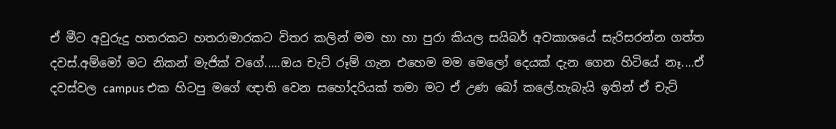ඒ මීට අවුරුදු හතරකට හතරාමාරකට විතර කලින් මම හා හා පුරා කියල සයිබර් අවකාශයේ සැරිසරන්න ගත්ත දවස්.අම්මෝ මට නිකන් මැජික් වගේ.....ඔය චැට් රූම් ගැන එහෙම මම මෙලෝ දෙයක් දැන ගෙන හිටියේ නෑ....ඒ දවස්වල campus එක හිටපු මගේ ඥාති වෙන සහෝදරියක් තමා මට ඒ උණ බෝ කලේ.හැබැයි ඉතින් ඒ චැට්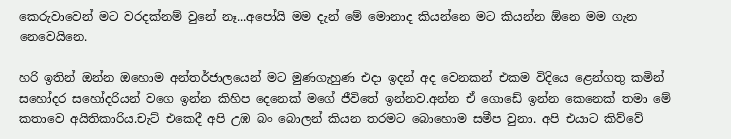කෙරුවාවෙන් මට වරදක්නම් වුනේ නෑ...අපෝයි මම දැන් මේ මොනාද කියන්නෙ මට කියන්න ඕනෙ මම ගැන නෙවෙයිනෙ.

හරි ඉතින් ඔන්න ඔහොම අන්තර්ජාලයෙන් මට මුණගැහුණ එදා ඉදන් අද වෙනකන් එකම විදියෙ ළෙන්ගතු කමින් සහෝදර සහෝදරියන් වගෙ ඉන්න කිහිප දෙනෙක් මගේ ජීවිතේ ඉන්නව.අන්න ඒ ගොඩේ ඉන්න කෙනෙක් තමා මේ කතාවෙ අයිතිකාරිය.චැට් එකෙදී අපි උඹ බං බොලන් කියන තරමට බොහොම සමීප වුනා. අපි එයාට කිව්වේ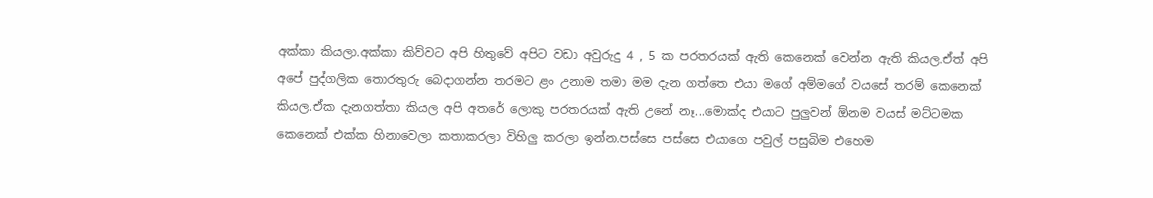අක්කා කියලා.අක්කා කිව්වට අපි හිතුවේ අපිට වඩා අවුරුදු 4 , 5 ක පරතරයක් ඇති කෙනෙක් වෙන්න ඇති කියල.ඒත් අපි අපේ පුද්ගලික තොරතුරු බෙදාගන්න තරමට ළං උනාම තමා මම දැන ගත්තෙ එයා මගේ අම්මගේ වයසේ තරම් කෙනෙක් කියල.ඒක දැනගත්තා කියල අපි අතරේ ලොකු පරතරයක් ඇති උනේ නෑ...මොක්ද එයාට පුලුවන් ඕනම වයස් මට්ටමක කෙනෙක් එක්ක හිනාවෙලා කතාකරලා විහිලු කරලා ඉන්න.පස්සෙ පස්සෙ එයාගෙ පවුල් පසුබිම එහෙම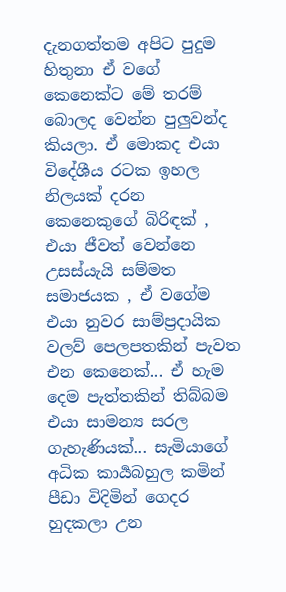දැනගත්තම අපිට පුදුම හිතුනා ඒ වගේ කෙනෙක්ට මේ තරම් බොලද වෙන්න පුලුවන්ද කියලා. ඒ මොකද එයා විදේශීය රටක ඉහල නිලයක් දරන කෙනෙකුගේ බිරිඳක් , එයා ජීවත් වෙන්නෙ උසස්යැයි සම්මත සමාජයක , ඒ වගේම එයා නුවර සාම්ප්‍රදායික වලව් පෙලපතකින් පැවත එන කෙනෙක්... ඒ හැම දෙම පැත්තකින් තිබ්බම එයා සාමන්‍ය සරල ගැහැණියක්... සැමියාගේ අධික කාර්‍යබහුල කමින් පීඩා විදිමින් ගෙදර හුදකලා උන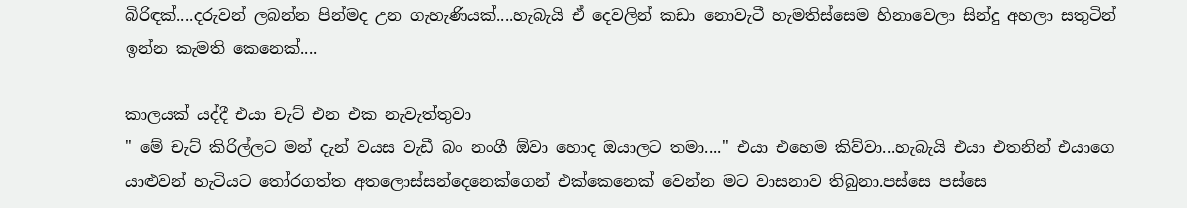බිරිඳක්....දරුවන් ලබන්න පින්මද උන ගැහැණියක්....හැබැයි ඒ දෙවලින් කඩා නොවැටී හැමතිස්සෙම හිනාවෙලා සින්දු අහලා සතුටින් ඉන්න කැමති කෙනෙක්....

කාලයක් යද්දී එයා චැට් එන එක නැවැත්තුවා
" මේ චැට් කිරිල්ලට මන් දැන් වයස වැඩී බං නංගී ඕවා හොද ඔයාලට තමා...." එයා එහෙම කිව්වා...හැබැයි එයා එතනින් එයාගෙ යාළුවන් හැටියට තෝරගත්ත අතලොස්සන්දෙනෙක්ගෙන් එක්කෙනෙක් වෙන්න මට වාසනාව තිබුනා.පස්සෙ පස්සෙ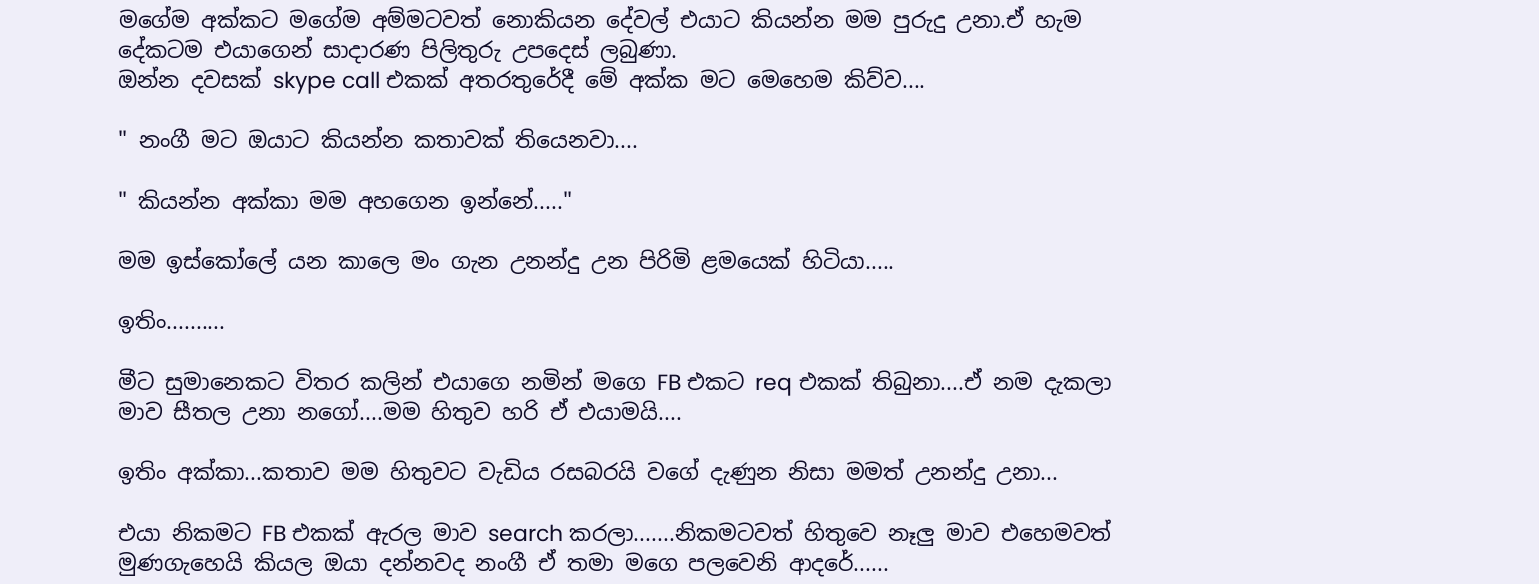මගේම අක්කට මගේම අම්මටවත් නොකියන දේවල් එයාට කියන්න මම පුරුදු උනා.ඒ හැම දේකටම එයාගෙන් සාදාරණ පිලිතුරු උපදෙස් ලබුණා.
ඔන්න දවසක් skype call එකක් අතරතුරේදී මේ අක්ක මට මෙහෙම කිව්ව....

" නංගී මට ඔයාට කියන්න කතාවක් තියෙනවා....

" කියන්න අක්කා මම අහගෙන ඉන්නේ....."

මම ඉස්කෝලේ යන කාලෙ මං ගැන උනන්දු උන පිරිමි ළමයෙක් හිටියා.....

ඉතිං..........

මීට සුමානෙකට විතර කලින් එයාගෙ නමින් මගෙ FB එකට req එකක් තිබුනා....ඒ නම දැකලා මාව සීතල උනා නගෝ....මම හිතුව හරි ඒ එයාමයි....

ඉතිං අක්කා...කතාව මම හිතුවට වැඩිය රසබරයි වගේ දැණුන නිසා මමත් උනන්දු උනා...

එයා නිකමට FB එකක් ඇරල මාව search කරලා.......නිකමටවත් හිතුවෙ නෑලු මාව එහෙමවත් මුණගැහෙයි කියල ඔයා දන්නවද නංගී ඒ තමා මගෙ පලවෙනි ආදරේ......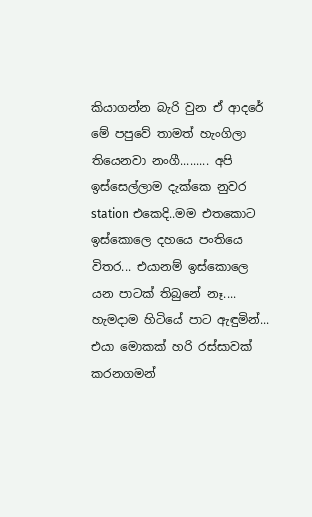කියාගන්න බැරි වුන ඒ ආදරේ මේ පපුවේ තාමත් හැංගිලා තියෙනවා නංගී......... අපි ඉස්සෙල්ලාම දැක්කෙ නුවර station එකෙදි..මම එතකොට ඉස්කොලෙ දහයෙ පංතියෙ විතර... එයානම් ඉස්කොලෙ යන පාටක් තිබුනේ නෑ.... හැමදාම හිටියේ පාට ඇඳුමින්... එයා මොකක් හරි රස්සාවක් කරනගමන්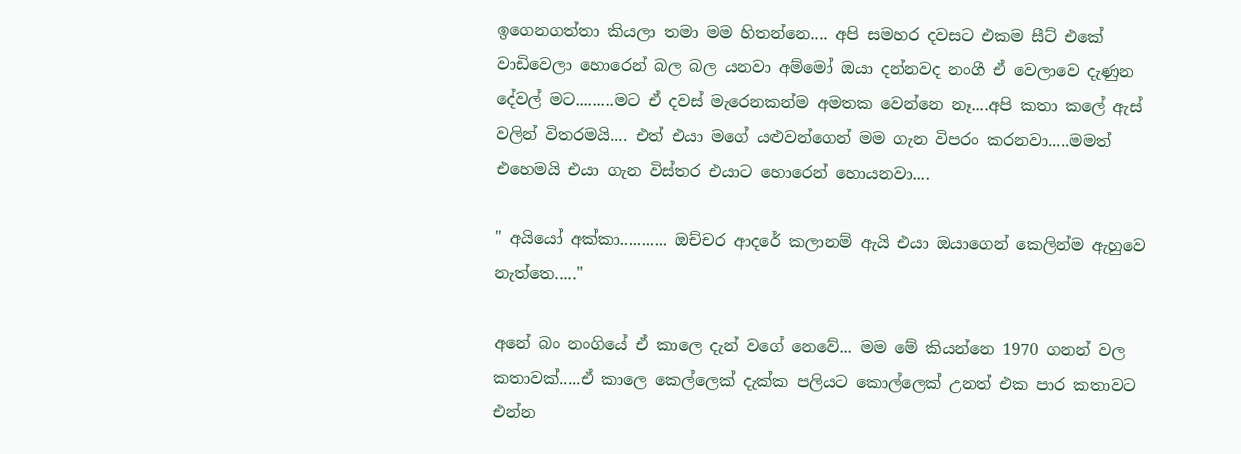ඉගෙනගත්තා කියලා තමා මම හිතන්නෙ.... අපි සමහර දවසට එකම සීට් එකේ වාඩිවෙලා හොරෙන් බල බල යනවා අම්මෝ ඔයා දන්නවද නංගී ඒ වෙලාවෙ දැණුන දේවල් මට.........මට ඒ දවස් මැරෙනකන්ම අමතක වෙන්නෙ නෑ....අපි කතා කලේ ඇස් වලින් විතරමයි.... එත් එයා මගේ යළුවන්ගෙන් මම ගැන විපරං කරනවා.....මමත් එහෙමයි එයා ගැන විස්තර එයාට හොරෙන් හොයනවා....

" අයියෝ අක්කා........... ඔච්චර ආදරේ කලානම් ඇයි එයා ඔයාගෙන් කෙලින්ම ඇහුවෙ නැත්තෙ....."

අනේ බං නංගියේ ඒ කාලෙ දැන් වගේ නෙවේ... මම මේ කියන්නෙ 1970 ගනන් වල කතාවක්.....ඒ කාලෙ කෙල්ලෙක් දැක්ක පලියට කොල්ලෙක් උනත් එක පාර කතාවට එන්න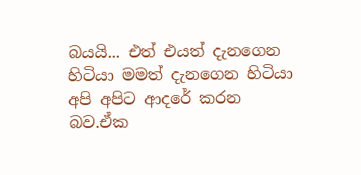බයයි... එත් එයත් දැනගෙන හිටියා මමත් දැනගෙන හිටියා අපි අපිට ආදරේ කරන බව.ඒක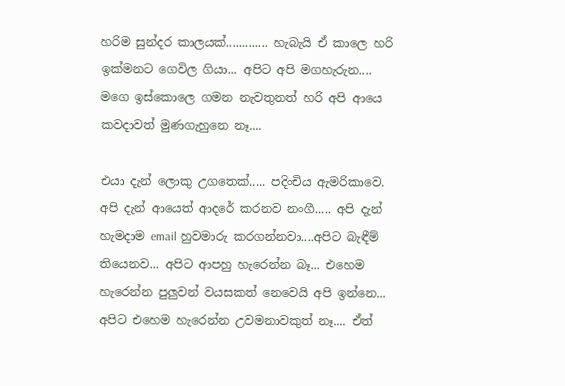හරිම සුන්දර කාලයක්............. හැබැයි ඒ කාලෙ හරි ඉක්මනට ගෙවිල ගියා... අපිට අපි මගහැරුන.... මගෙ ඉස්කොලෙ ගමන නැවතුනත් හරි අපි ආයෙ කවදාවත් මුණගැහුනෙ නෑ....

එයා දැන් ලොකු උගතෙක්..... පදිංචිය ඇමරිකාවෙ. අපි දැන් ආයෙත් ආදරේ කරනව නංගී..... අපි දැන් හැමදාම email හුවමාරු කරගන්නවා....අපිට බැඳීම් තියෙනව... අපිට ආපහු හැරෙන්න බෑ... එහෙම හැරෙන්න පුලුවන් වයසකත් නෙවෙයි අපි ඉන්නෙ... අපිට එහෙම හැරෙන්න උවමනාවකුත් නෑ.... ඒත්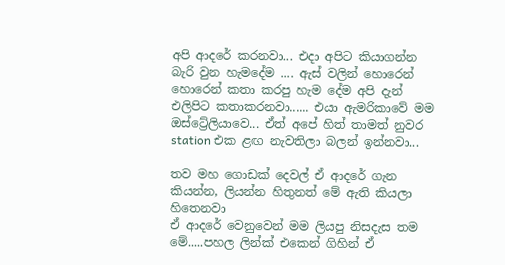අපි ආදරේ කරනවා... එදා අපිට කියාගන්න බැරි වුන හැමදේම .... ඇස් වලින් හොරෙන් හොරෙන් කතා කරපු හැම දේම අපි දැන් එලිපිට කතාකරනවා...... එයා ඇමරිකාවේ මම ඔස්ට්‍රේලියාවෙ... ඒත් අපේ හිත් තාමත් නුවර station එක ළඟ නැවතිලා බලන් ඉන්නවා...

තව මහ ගොඩක් දෙවල් ඒ ආදරේ ගැන කියන්න, ලියන්න හිතුනත් මේ ඇති කියලා හිතෙනවා
ඒ ආදරේ වෙනුවෙන් මම ලියපු නිසදැස තම මේ.....පහල ලින්ක් එකෙන් ගිහින් ඒ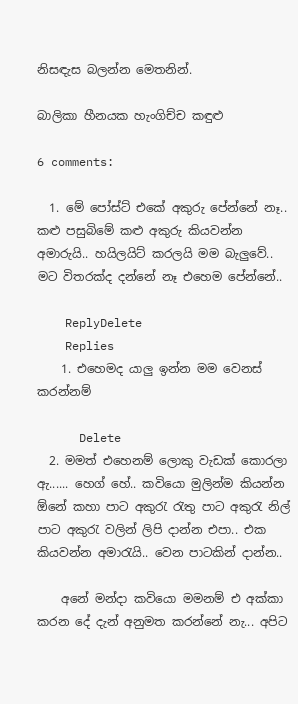නිසඳැස බලන්න මෙතනින්.

බාලිකා හීනයක හැංගිච්ච කඳුළු

6 comments:

  1. මේ පෝස්ට් එකේ අකුරු පේන්නේ නෑ.. කළු පසුබිමේ කළු අකුරු කියවන්න අමාරුයි.. හයිලයිට් කරලයි මම බැලුවේ.. මට විතරක්ද දන්නේ නෑ එහෙම පේන්නේ..

    ReplyDelete
    Replies
    1. එහෙමද යාලු ඉන්න මම වෙනස් කරන්නම්

      Delete
  2. මමත් එහෙනම් ලොකු වැඩක් කොරලා ඇ...... හෙග් හේ.. කවියො මුලින්ම කියන්න ඕනේ කහා පාට අකුරැ රැතු පාට අකුරැ නිල් පාට අකුරැ වලින් ලිපි දාන්න එපා.. එක කියවන්න අමාරැයි.. වෙන පාටකින් දාන්න..

    අනේ මන්දා කවියො මමනම් එ අක්කා කරන දේ දැන් අනුමත කරන්නේ නැ... අපිට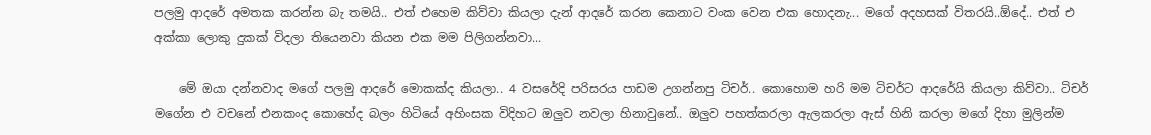පලමු ආදරේ අමතක කරන්න බැ තමයි.. එත් එහෙම කිව්වා කියලා දැන් ආදරේ කරන කෙනාට වංක වෙන එක හොදනැ... මගේ අදහසක් විතරයි..ඕදේ.. එත් එ අක්කා ලොකු දුකක් විදලා තියෙනවා කියන එක මම පිලිගන්නවා...

    මේ ඔයා දන්නවාද මගේ පලමු ආදරේ මොකක්ද කියලා.. 4 වසරේදි පරිසරය පාඩම උගන්නපු ටිචර්.. කොහොම හරි මම ටිචර්ට ආදරේයි කියලා කිව්වා.. ටිචර් මගේන එ වචනේ එනකංද කොහේද බලං හිටියේ අහිංසක විදිහට ඔලුව නවලා හිනාවුනේ.. ඔලුව පහත්කරලා ඇලකරලා ඇස් හිනි කරලා මගේ දිහා මුලින්ම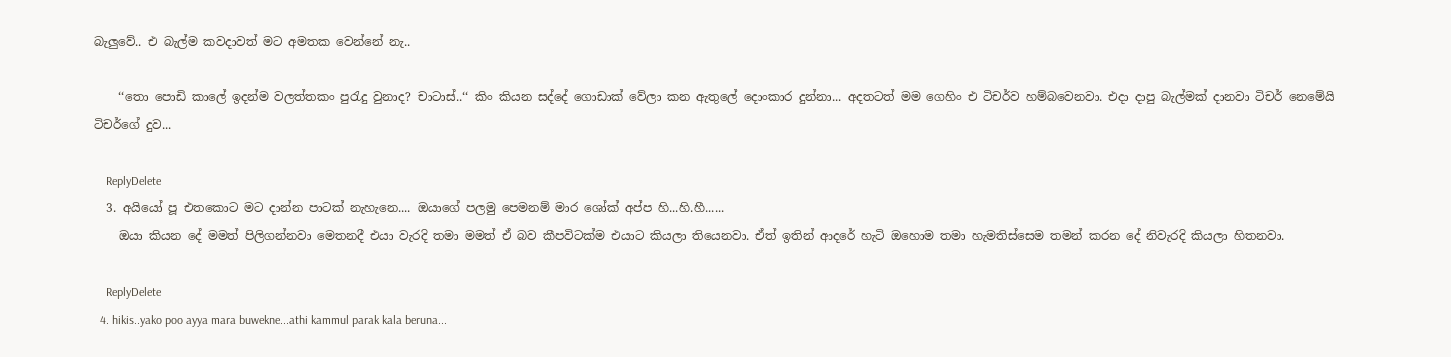බැලුවේ.. එ බැල්ම කවදාවත් මට අමතක වෙන්නේ නැ..

    ‘‘තො පොඩි කාලේ ඉදන්ම වලත්තකං පුරැදු වුනාද? චාටාස්..‘‘ කිං කියන සද්දේ ගොඩාක් වේලා කන ඇතුලේ දොංකාර දුන්නා... අදතටත් මම ගෙහිං එ ටිචර්ව හම්බවෙනවා. එදා දාපු බැල්මක් දානවා ටිචර් නෙමේයි ටිචර්ගේ දුව...

    ReplyDelete
  3. අයියෝ පූ එතකොට මට දාන්න පාටක් නැහැනෙ.... ඔයාගේ පලමු පෙමනම් මාර ශෝක් අප්ප හි...හි.හී......
    ඔයා කියන දේ මමත් පිලිගන්නවා මෙතනදී එයා වැරදි තමා මමත් ඒ බව කීපවිටක්ම එයාට කියලා තියෙනවා. ඒත් ඉතින් ආදරේ හැටි ඔහොම තමා හැමතිස්සෙම තමන් කරන දේ නිවැරදි කියලා හිතනවා.

    ReplyDelete
  4. hikis..yako poo ayya mara buwekne...athi kammul parak kala beruna...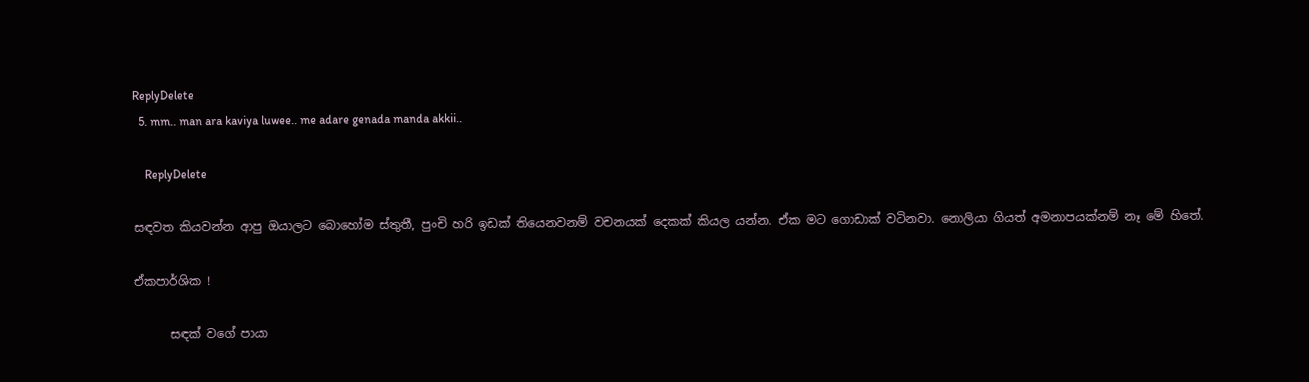ReplyDelete
  5. mm.. man ara kaviya luwee.. me adare genada manda akkii..

    ReplyDelete

සඳවත කියවන්න ආපු ඔයාලට බොහෝම ස්තුතී, පුංචි හරි ඉඩක් තියෙනවනම් වචනයක් දෙකක් කියල යන්න. ඒක මට ගොඩාක් වටිනවා. නොලියා ගියත් අමනාපයක්නම් නෑ මේ හිතේ.

ඒකපාර්ශික !

      සඳක් වගේ පායා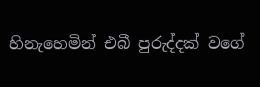හිනැහෙමින් එබී පුරුද්දක් වගේ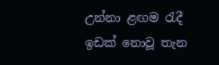උන්නා ළඟම රැදී ඉඩක් නොවූ තැන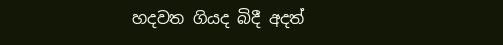හදවත ගියද බිදී අදත්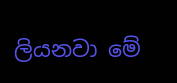ලියනවා මේ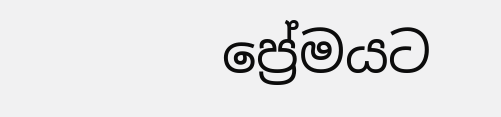ප්‍රේමයට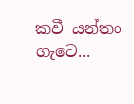කවී යන්තං ගැටෙ...